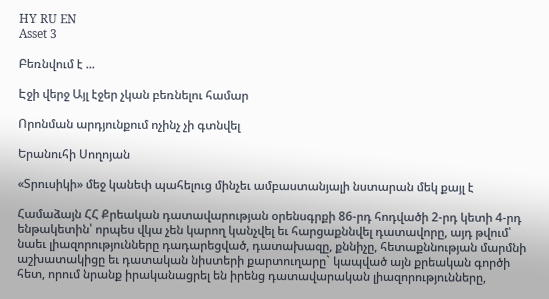HY RU EN
Asset 3

Բեռնվում է ...

Էջի վերջ Այլ էջեր չկան բեռնելու համար

Որոնման արդյունքում ոչինչ չի գտնվել

Երանուհի Սողոյան

«Տրուսիկի» մեջ կանեփ պահելուց մինչեւ ամբաստանյալի նստարան մեկ քայլ է

Համաձայն ՀՀ Քրեական դատավարության օրենսգրքի 86-րդ հոդվածի 2-րդ կետի 4-րդ ենթակետին՝ որպես վկա չեն կարող կանչվել եւ հարցաքննվել դատավորը, այդ թվում՝ նաեւ լիազորությունները դադարեցված, դատախազը, քննիչը, հետաքննության մարմնի աշխատակիցը եւ դատական նիստերի քարտուղարը` կապված այն քրեական գործի հետ, որում նրանք իրականացրել են իրենց դատավարական լիազորությունները,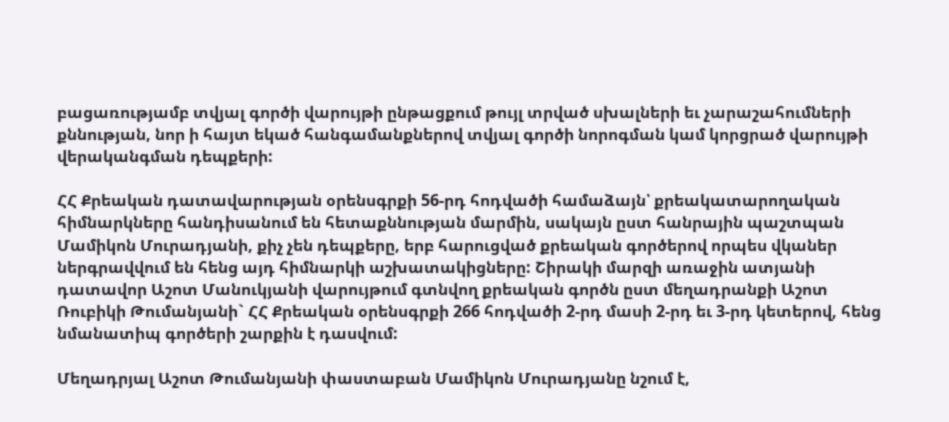բացառությամբ տվյալ գործի վարույթի ընթացքում թույլ տրված սխալների եւ չարաշահումների քննության, նոր ի հայտ եկած հանգամանքներով տվյալ գործի նորոգման կամ կորցրած վարույթի վերականգման դեպքերի:

ՀՀ Քրեական դատավարության օրենսգրքի 56-րդ հոդվածի համաձայն՝ քրեակատարողական հիմնարկները հանդիսանում են հետաքննության մարմին, սակայն ըստ հանրային պաշտպան Մամիկոն Մուրադյանի, քիչ չեն դեպքերը, երբ հարուցված քրեական գործերով որպես վկաներ ներգրավվում են հենց այդ հիմնարկի աշխատակիցները: Շիրակի մարզի առաջին ատյանի դատավոր Աշոտ Մանուկյանի վարույթում գտնվող քրեական գործն ըստ մեղադրանքի Աշոտ Ռուբիկի Թումանյանի` ՀՀ Քրեական օրենսգրքի 266 հոդվածի 2-րդ մասի 2-րդ եւ 3-րդ կետերով, հենց նմանատիպ գործերի շարքին է դասվում:

Մեղադրյալ Աշոտ Թումանյանի փաստաբան Մամիկոն Մուրադյանը նշում է,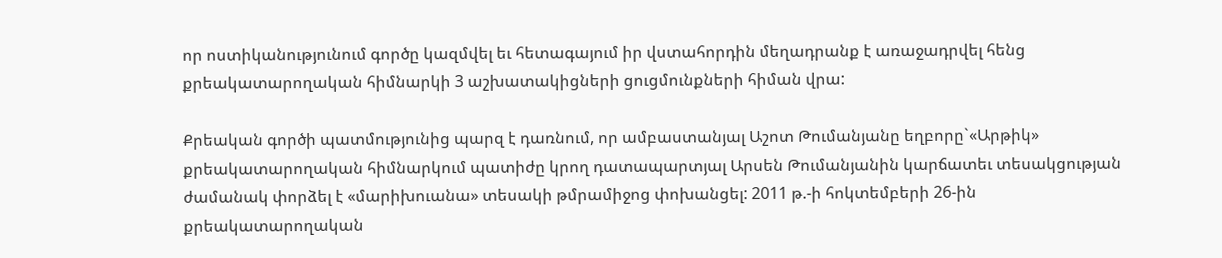որ ոստիկանությունում գործը կազմվել եւ հետագայում իր վստահորդին մեղադրանք է առաջադրվել հենց քրեակատարողական հիմնարկի 3 աշխատակիցների ցուցմունքների հիման վրա:

Քրեական գործի պատմությունից պարզ է դառնում, որ ամբաստանյալ Աշոտ Թումանյանը եղբորը`«Արթիկ» քրեակատարողական հիմնարկում պատիժը կրող դատապարտյալ Արսեն Թումանյանին կարճատեւ տեսակցության ժամանակ փորձել է «մարիխուանա» տեսակի թմրամիջոց փոխանցել: 2011 թ.-ի հոկտեմբերի 26-ին քրեակատարողական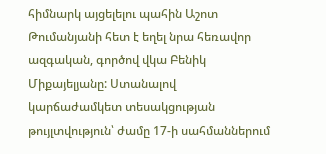հիմնարկ այցելելու պահին Աշոտ Թումանյանի հետ է եղել նրա հեռավոր ազգական, գործով վկա Բենիկ Միքայելյանը: Ստանալով կարճաժամկետ տեսակցության թույլտվություն՝ ժամը 17-ի սահմաններում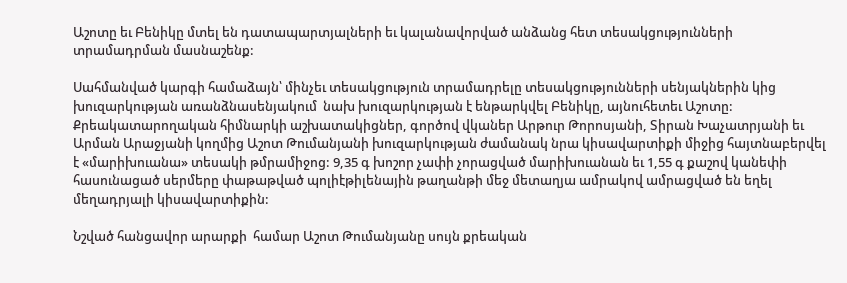Աշոտը եւ Բենիկը մտել են դատապարտյալների եւ կալանավորված անձանց հետ տեսակցությունների տրամադրման մասնաշենք:

Սահմանված կարգի համաձայն՝ մինչեւ տեսակցություն տրամադրելը տեսակցությունների սենյակներին կից խուզարկության առանձնասենյակում  նախ խուզարկության է ենթարկվել Բենիկը, այնուհետեւ Աշոտը: Քրեակատարողական հիմնարկի աշխատակիցներ, գործով վկաներ Արթուր Թորոսյանի, Տիրան Խաչատրյանի եւ Արման Արաջյանի կողմից Աշոտ Թումանյանի խուզարկության ժամանակ նրա կիսավարտիքի միջից հայտնաբերվել է «մարիխուանա» տեսակի թմրամիջոց: 9,35 գ խոշոր չափի չորացված մարիխուանան եւ 1,55 գ քաշով կանեփի հասունացած սերմերը փաթաթված պոլիէթիլենային թաղանթի մեջ մետաղյա ամրակով ամրացված են եղել մեղադրյալի կիսավարտիքին:

Նշված հանցավոր արարքի  համար Աշոտ Թումանյանը սույն քրեական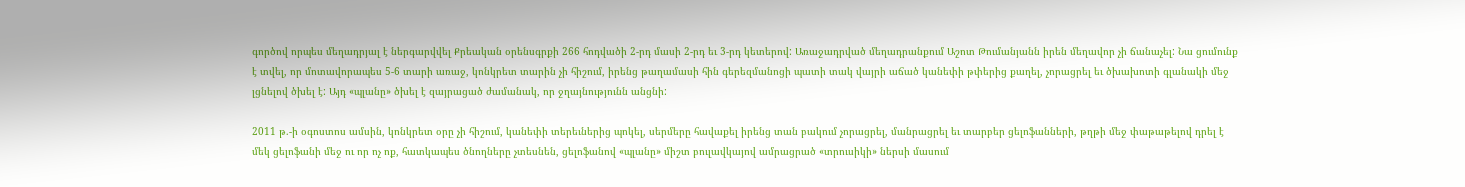գործով որպես մեղադրյալ է ներգարվվել Քրեական օրենսգրքի 266 հոդվածի 2-րդ մասի 2-րդ եւ 3-րդ կետերով: Առաջադրված մեղադրանքում Աշոտ Թումանյանն իրեն մեղավոր չի ճանաչել: Նա ցումունք է տվել, որ մոտավորապես 5-6 տարի առաջ, կոնկրետ տարին չի հիշում, իրենց թաղամասի հին գերեզմանոցի պատի տակ վայրի աճած կանեփի թփերից քաղել, չորացրել եւ ծխախոտի գլանակի մեջ լցնելով ծխել է: Այդ «պլանը» ծխել է զայրացած ժամանակ, որ ջղայնությունն անցնի:

2011 թ.-ի օգոստոս ամսին, կոնկրետ օրը չի հիշում, կանեփի տերեւներից պոկել, սերմերը հավաքել իրենց տան բակում չորացրել, մանրացրել եւ տարբեր ցելոֆանների, թղթի մեջ փաթաթելով դրել է մեկ ցելոֆանի մեջ ու որ ոչ ոք, հատկապես ծնողները չտեսնեն, ցելոֆանով «պլանը» միշտ բուլավկայով ամրացրած «տրուսիկի» ներսի մասում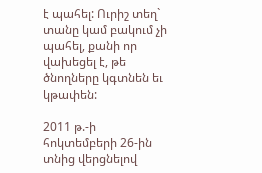է պահել: Ուրիշ տեղ` տանը կամ բակում չի պահել, քանի որ վախեցել է, թե ծնողները կգտնեն եւ կթափեն:

2011 թ.-ի հոկտեմբերի 26-ին տնից վերցնելով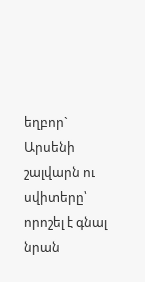եղբոր` Արսենի շալվարն ու սվիտերը՝ որոշել է գնալ նրան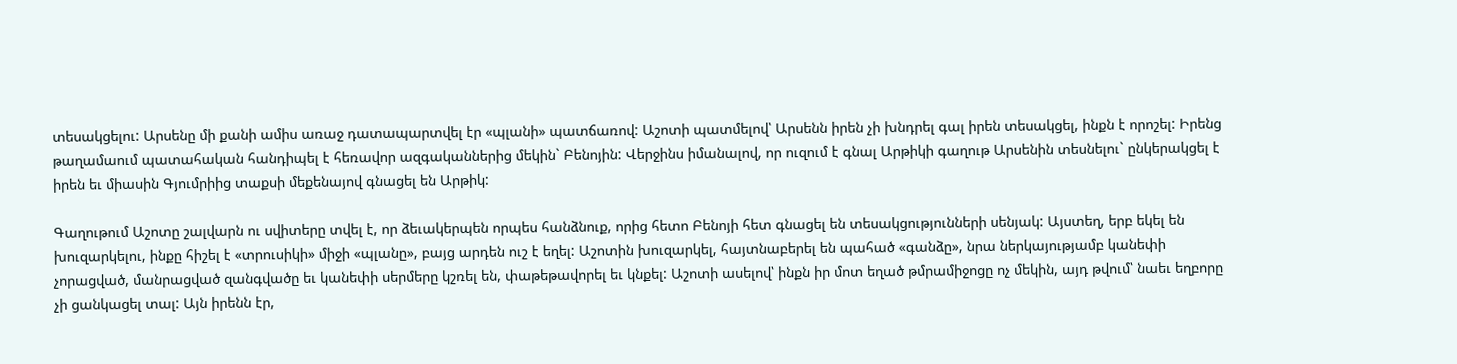տեսակցելու: Արսենը մի քանի ամիս առաջ դատապարտվել էր «պլանի» պատճառով: Աշոտի պատմելով՝ Արսենն իրեն չի խնդրել գալ իրեն տեսակցել, ինքն է որոշել: Իրենց թաղամաում պատահական հանդիպել է հեռավոր ազգականներից մեկին` Բենոյին: Վերջինս իմանալով, որ ուզում է գնալ Արթիկի գաղութ Արսենին տեսնելու` ընկերակցել է իրեն եւ միասին Գյումրիից տաքսի մեքենայով գնացել են Արթիկ:

Գաղութում Աշոտը շալվարն ու սվիտերը տվել է, որ ձեւակերպեն որպես հանձնուք, որից հետո Բենոյի հետ գնացել են տեսակցությունների սենյակ: Այստեղ, երբ եկել են խուզարկելու, ինքը հիշել է «տրուսիկի» միջի «պլանը», բայց արդեն ուշ է եղել: Աշոտին խուզարկել, հայտնաբերել են պահած «գանձը», նրա ներկայությամբ կանեփի չորացված, մանրացված զանգվածը եւ կանեփի սերմերը կշռել են, փաթեթավորել եւ կնքել: Աշոտի ասելով՝ ինքն իր մոտ եղած թմրամիջոցը ոչ մեկին, այդ թվում՝ նաեւ եղբորը չի ցանկացել տալ: Այն իրենն էր,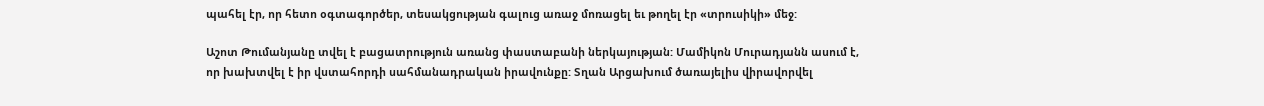պահել էր, որ հետո օգտագործեր, տեսակցության գալուց առաջ մոռացել եւ թողել էր «տրուսիկի» մեջ:

Աշոտ Թումանյանը տվել է բացատրություն առանց փաստաբանի ներկայության: Մամիկոն Մուրադյանն ասում է, որ խախտվել է իր վստահորդի սահմանադրական իրավունքը: Տղան Արցախում ծառայելիս վիրավորվել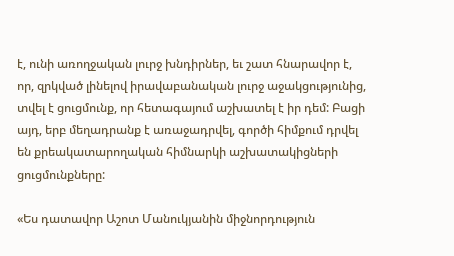է, ունի առողջական լուրջ խնդիրներ, եւ շատ հնարավոր է, որ, զրկված լինելով իրավաբանական լուրջ աջակցությունից, տվել է ցուցմունք, որ հետագայում աշխատել է իր դեմ: Բացի այդ, երբ մեղադրանք է առաջադրվել, գործի հիմքում դրվել են քրեակատարողական հիմնարկի աշխատակիցների ցուցմունքները:

«Ես դատավոր Աշոտ Մանուկյանին միջնորդություն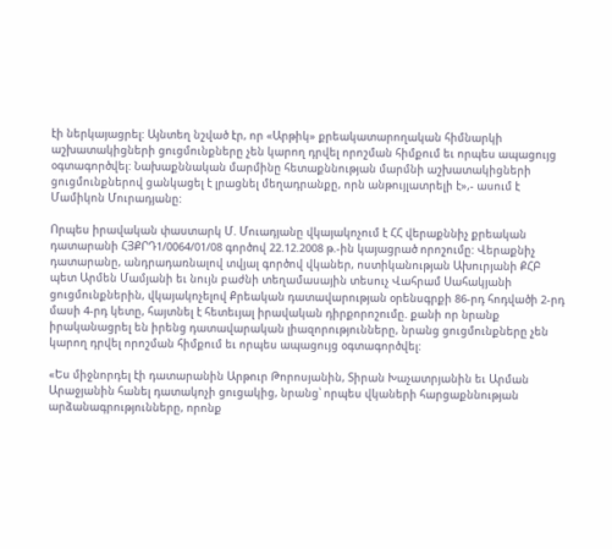էի ներկայացրել: Այնտեղ նշված էր, որ «Արթիկ» քրեակատարողական հիմնարկի աշխատակիցների ցուցմունքները չեն կարող դրվել որոշման հիմքում եւ որպես ապացույց օգտագործվել: Նախաքննական մարմինը հետաքննության մարմնի աշխատակիցների ցուցմունքներով ցանկացել է լրացնել մեղադրանքը, որն անթույլատրելի է»,- ասում է Մամիկոն Մուրադյանը:

Որպես իրավական փաստարկ Մ. Մուադյանը վկայակոչում է ՀՀ վերաքննիչ քրեական դատարանի ՀՅՔՐԴ1/0064/01/08 գործով 22.12.2008 թ.-ին կայացրած որոշումը: Վերաքնիչ դատարանը, անդրադառնալով տվյալ գործով վկաներ, ոստիկանության Ախուրյանի ՔՀԲ պետ Արմեն Մամյանի եւ նույն բաժնի տեղամասային տեսուչ Վահրամ Սահակյանի ցուցմունքներին, վկայակոչելով Քրեական դատավարության օրենսգրքի 86-րդ հոդվածի 2-րդ մասի 4-րդ կետը, հայտնել է հետեւյալ իրավական դիրքորոշումը. քանի որ նրանք իրականացրել են իրենց դատավարական լիազորությունները, նրանց ցուցմունքները չեն կարող դրվել որոշման հիմքում եւ որպես ապացույց օգտագործվել:

«Ես միջնորդել էի դատարանին Արթուր Թորոսյանին, Տիրան Խաչատրյանին եւ Արման Արաջյանին հանել դատակոչի ցուցակից, նրանց՝ որպես վկաների հարցաքննության արձանագրությունները, որոնք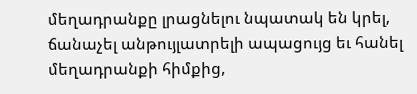մեղադրանքը լրացնելու նպատակ են կրել, ճանաչել անթույլատրելի ապացույց եւ հանել մեղադրանքի հիմքից,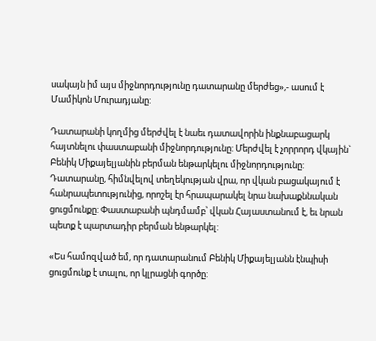սակայն իմ այս միջնորդությունը դատարանը մերժեց»,- ասում է Մամիկոն Մուրադյանը:

Դատարանի կողմից մերժվել է նաեւ դատավորին ինքնաբացարկ հայտնելու փաստաբանի միջնորդությունը: Մերժվել է չորրորդ վկային` Բենիկ Միքայելյանին բերման ենթարկելու միջնորդությունը: Դատարանը, հիմնվելով տեղեկության վրա, որ վկան բացակայում է հանրապետությունից, որոշել էր հրապարակել նրա նախաքննական ցուցմունքը: Փաստաբանի պնդմամբ՝ վկան Հայաստանում է, եւ նրան պետք է պարտադիր բերման ենթարկել:

«Ես համոզված եմ, որ դատարանում Բենիկ Միքայելյանն էնպիսի ցուցմունք է տալու, որ կլրացնի գործը: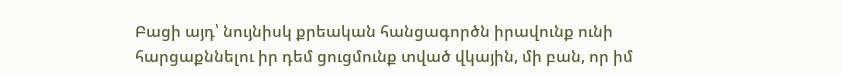Բացի այդ՝ նույնիսկ քրեական հանցագործն իրավունք ունի հարցաքննելու իր դեմ ցուցմունք տված վկային, մի բան, որ իմ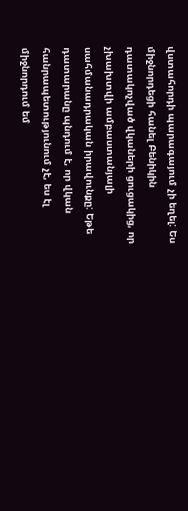վստահորդի պարագայում չի եղել: Ես միջնորդեցի հանել Բենիկին դատակոչված վկաների ցուցակից, որ չխախտվի ամբաստանյալի սահմանադրական իրավունքը: Եթե դատարանը պնդում է, որ վկան հանրապետությունում չէ, ես էլ միջնորդում եմ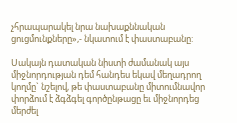չհրապարակել նրա նախաքննական ցուցմունքները»,- նկատում է փաստաբանը:

Սակայն դատական նիստի ժամանակ այս միջնորդության դեմ հանդես եկավ մեղադրող կողմը` նշելով, թե փաստաբանը միտումնավոր փորձում է ձգձգել գործընթացը եւ միջնորդեց մերժել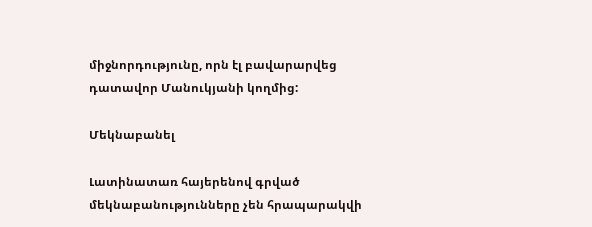միջնորդությունը, որն էլ բավարարվեց դատավոր Մանուկյանի կողմից:

Մեկնաբանել

Լատինատառ հայերենով գրված մեկնաբանությունները չեն հրապարակվի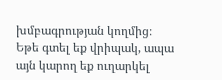խմբագրության կողմից։
Եթե գտել եք վրիպակ, ապա այն կարող եք ուղարկել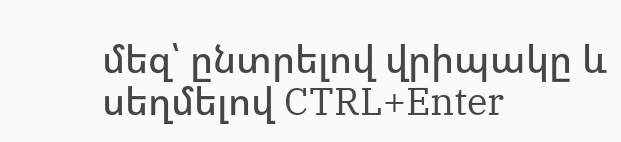մեզ՝ ընտրելով վրիպակը և սեղմելով CTRL+Enter